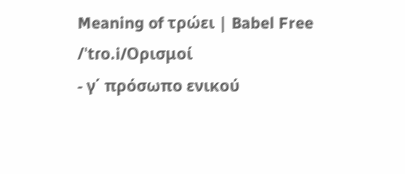Meaning of τρώει | Babel Free
/ˈtɾo.i/Ορισμοί
- γ΄ πρόσωπο ενικού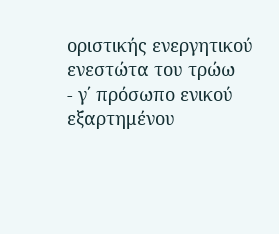οριστικής ενεργητικού ενεστώτα του τρώω
- γ΄ πρόσωπο ενικού εξαρτημένου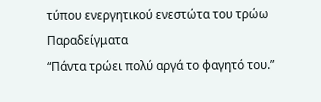τύπου ενεργητικού ενεστώτα του τρώω
Παραδείγματα
“Πάντα τρώει πολύ αργά το φαγητό του.”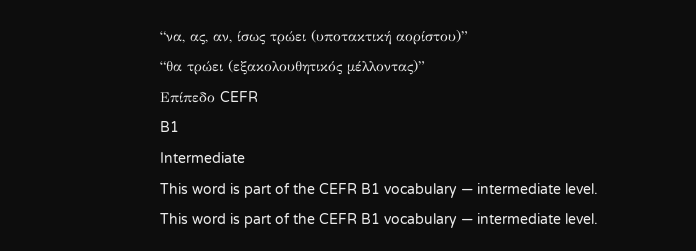“να, ας, αν, ίσως τρώει (υποτακτική αορίστου)”
“θα τρώει (εξακολουθητικός μέλλοντας)”
Επίπεδο CEFR
B1
Intermediate
This word is part of the CEFR B1 vocabulary — intermediate level.
This word is part of the CEFR B1 vocabulary — intermediate level.